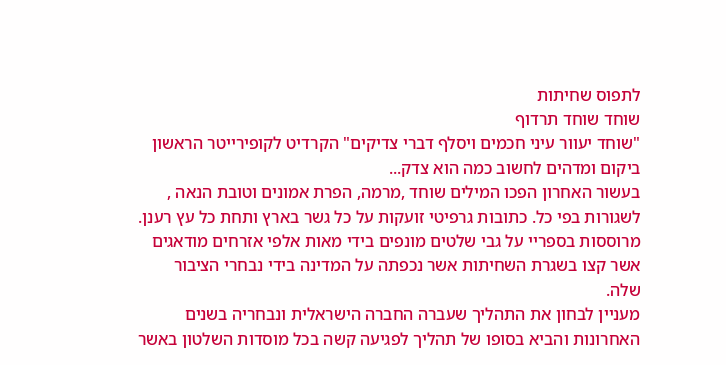לתפוס שחיתות
שוחד שוחד תרדוף
"שוחד יעוור עיני חכמים ויסלף דברי צדיקים" הקרדיט לקופירייטר הראשון ביקום ומדהים לחשוב כמה הוא צדק...
בעשור האחרון הפכו המילים שוחד ,מרמה, הפרת אמונים וטובת הנאה , לשגורות בפי כל. כתובות גרפיטי זועקות על כל גשר בארץ ותחת כל עץ רענן. מרוססות בספריי על גבי שלטים מונפים בידי מאות אלפי אזרחים מודאגים אשר קצו בשגרת השחיתות אשר נכפתה על המדינה בידי נבחרי הציבור שלה.
מעניין לבחון את התהליך שעברה החברה הישראלית ונבחריה בשנים האחרונות והביא בסופו של תהליך לפגיעה קשה בכל מוסדות השלטון באשר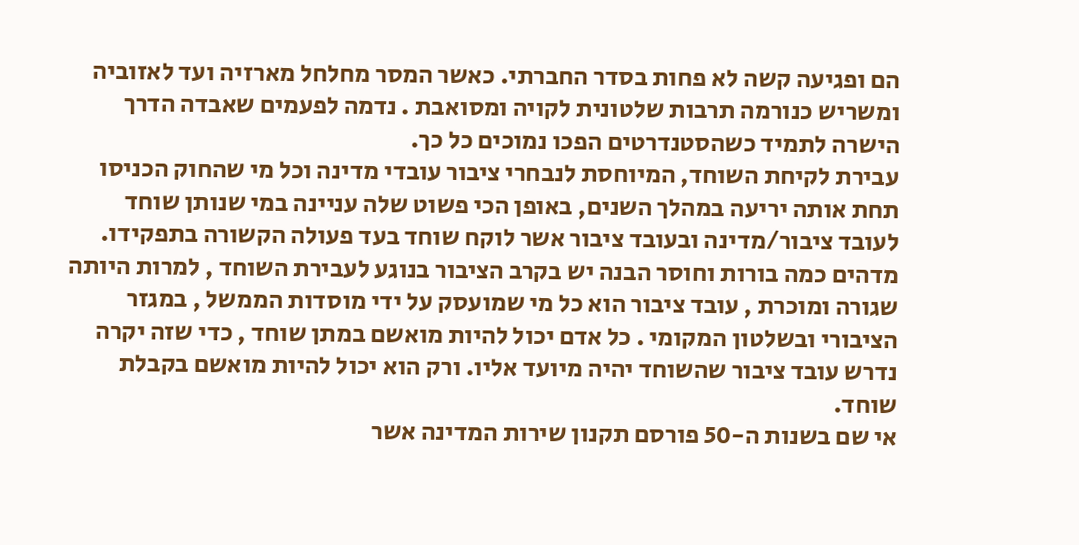הם ופגיעה קשה לא פחות בסדר החברתי. כאשר המסר מחלחל מארזיה ועד לאזוביה ומשריש כנורמה תרבות שלטונית לקויה ומסואבת . נדמה לפעמים שאבדה הדרך הישרה לתמיד כשהסטנדרטים הפכו נמוכים כל כך.
עבירת לקיחת השוחד, המיוחסת לנבחרי ציבור עובדי מדינה וכל מי שהחוק הכניסו תחת אותה יריעה במהלך השנים, באופן הכי פשוט שלה עניינה במי שנותן שוחד לעובד ציבור/מדינה ובעובד ציבור אשר לוקח שוחד בעד פעולה הקשורה בתפקידו.
מדהים כמה בורות וחוסר הבנה יש בקרב הציבור בנוגע לעבירת השוחד , למרות היותה שגורה ומוכרת , עובד ציבור הוא כל מי שמועסק על ידי מוסדות הממשל , במגזר הציבורי ובשלטון המקומי . כל אדם יכול להיות מואשם במתן שוחד , כדי שזה יקרה נדרש עובד ציבור שהשוחד יהיה מיועד אליו. ורק הוא יכול להיות מואשם בקבלת שוחד.
אי שם בשנות ה-50 פורסם תקנון שירות המדינה אשר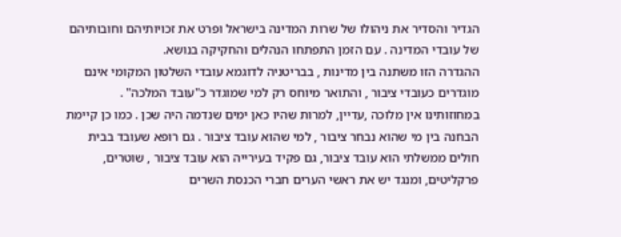הגדיר והסדיר את ניהולו של שרות המדינה בישראל ופרט את זכויותיהם וחובותיהם של עובדי המדינה . עם הזמן התפתחו הנהלים והחקיקה בנושא.
ההגדרה הזו משתנה בין מדינות , בבריטניה לדוגמא עובדי השלטון המקומי אינם מוגדרים כעובדי ציבור , והתואר מיוחס רק למי שמוגדר כ"עובד המלכה" . במחוזותינו אין מלוכה ,עדיין, למרות שהיו כאן ימים שנדמה היה שכן . כמו כן קיימת הבחנה בין מי שהוא נבחר ציבור , למי שהוא עובד ציבור . גם רופא שעובד בבית חולים ממשלתי הוא עובד ציבור, גם פקיד בעירייה הוא עובד ציבור , שוטרים, פרקליטים, ומנגד יש את ראשי הערים חברי הכנסת השרים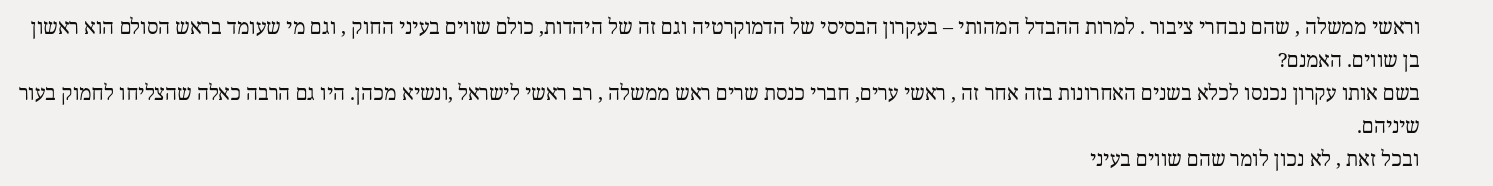וראשי ממשלה , שהם נבחרי ציבור . למרות ההבדל המהותי – בעקרון הבסיסי של הדמוקרטיה וגם זה של היהדות, כולם שווים בעיני החוק , וגם מי שעומד בראש הסולם הוא ראשון בן שווים. האמנם?
בשם אותו עקרון נכנסו לכלא בשנים האחרונות בזה אחר זה , ראשי ערים, חברי כנסת שרים ראש ממשלה , רב ראשי לישראל ,ונשיא מכהן. היו גם הרבה כאלה שהצליחו לחמוק בעור שיניהם.
ובכל זאת , לא נכון לומר שהם שווים בעיני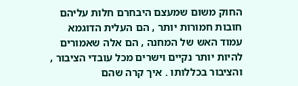החוק משום שמעצם היבחרם חלות עליהם חובות חמורות יותר , הם העלית הדוגמא עמוד האש של המחנה , הם אלה שאמורים להיות יותר נקיים וישרים מכל עובדי הציבור , והציבור בכללותו . איך קרה שהם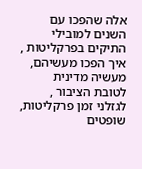אלה שהפכו עם השנים למובילי התיקים בפרקליטות , איך הפכו מעשיהם, מעשיה מדינית לטובת הציבור , לגזלני זמן פרקליטות, שופטים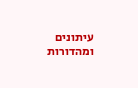עיתונים ומהדורות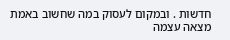חדשות . ובמקום לעסוק במה שחשוב באמת מצאה עצמה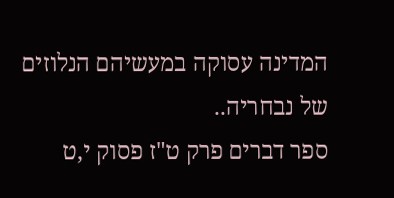המדינה עסוקה במעשיהם הנלוזים של נבחריה..
ספר דברים פרק ט"ז פסוק י,ט